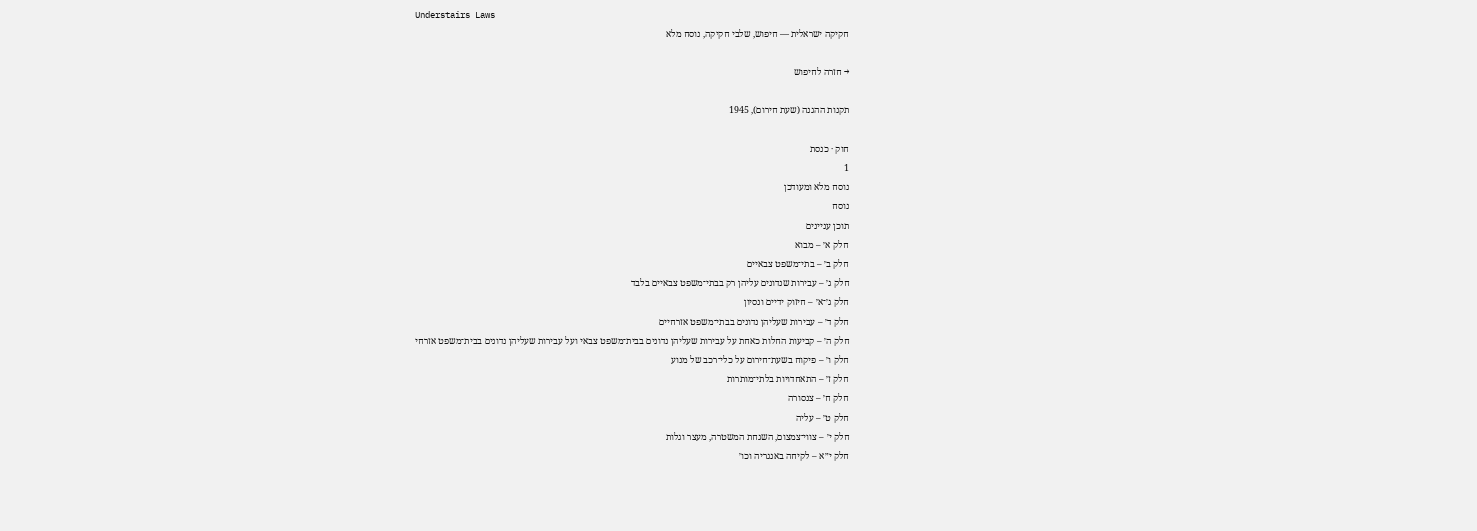Understairs Laws
חקיקה ישראלית — חיפוש, שלבי חקיקה, נוסח מלא

→ חזרה לחיפוש

תקנות ההגנה (שעת חירום), 1945

חוק · כנסת
1
נוסח מלא ומעודכן
נוסח
תוכן עניינים
חלק א׳ – מבוא
חלק ב׳ – בתי־משפט צבאיים
חלק ג׳ – עבירות שנדונים עליהן רק בבתי־משפט צבאיים בלבד
חלק ג׳־א׳ – חיזוק ידיים ונסיון
חלק ד׳ – עבירות שעליהן נדונים בבתי־משפט אזרחיים
חלק ה׳ – קביעות החלות כאחת על עבירות שעליהן נדונים בבית־משפט צבאי ועל עבירות שעליהן נדונים בבית־משפט אזרחי
חלק ו׳ – פיקוח בשעת־חירום על כלי־רכב של מנוע
חלק ז׳ – התאחדויות בלתי־מותרות
חלק ח׳ – צנסורה
חלק ט׳ – עליה
חלק י׳ – צווי־צמצום, השגחת המשטרה, מעצר וגלות
חלק י״א – לקיחה באנגריה וכו׳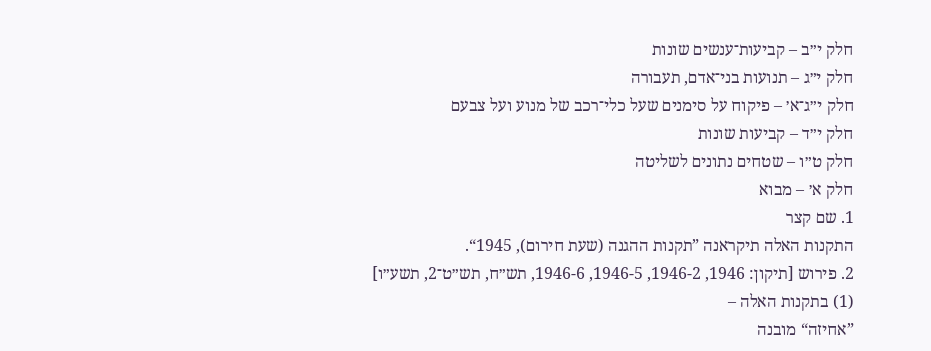חלק י״ב – קביעות־ענשים שונות
חלק י״ג – תנועות בני־אדם, תעבורה
חלק י״ג־א׳ – פיקוח על סימנים שעל כלי־רכב של מנוע ועל צבעם
חלק י״ד – קביעות שונות
חלק ט״ו – שטחים נתונים לשליטה
חלק א׳ – מבוא
1. שם קצר
התקנות האלה תיקראנה ”תקנות ההגנה (שעת חירום), 1945“.
2. פירוש [תיקון: 1946, 1946-2, 1946-5, 1946-6, תש״ח, תש״ט־2, תשע״ו]
(1) בתקנות האלה –
”אחיזה“ מובנה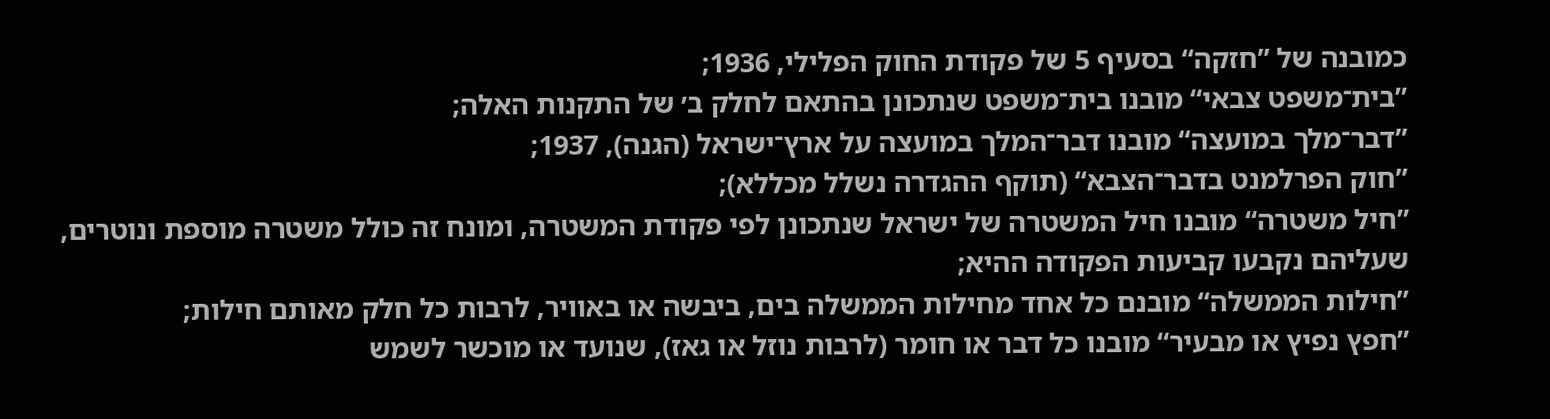כמובנה של ”חזקה“ בסעיף 5 של פקודת החוק הפלילי, 1936;
”בית־משפט צבאי“ מובנו בית־משפט שנתכונן בהתאם לחלק ב׳ של התקנות האלה;
”דבר־מלך במועצה“ מובנו דבר־המלך במועצה על ארץ־ישראל (הגנה), 1937;
”חוק הפרלמנט בדבר־הצבא“ (תוקף ההגדרה נשלל מכללא);
”חיל משטרה“ מובנו חיל המשטרה של ישראל שנתכונן לפי פקודת המשטרה, ומונח זה כולל משטרה מוספת ונוטרים, שעליהם נקבעו קביעות הפקודה ההיא;
”חילות הממשלה“ מובנם כל אחד מחילות הממשלה בים, ביבשה או באוויר, לרבות כל חלק מאותם חילות;
”חפץ נפיץ או מבעיר“ מובנו כל דבר או חומר (לרבות נוזל או גאז), שנועד או מוכשר לשמש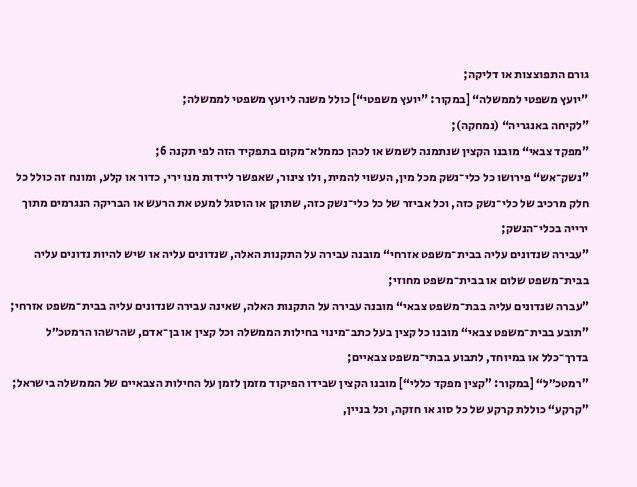גורם התפוצצות או דליקה;
”יועץ משפטי לממשלה“ [במקור: ”יועץ משפטי“] כולל משנה ליועץ משפטי לממשלה;
”לקיחה באנגריה“ (נמחקה);
”מפקד צבאי“ מובנו הקצין שנתמנה לשמש או לכהן כממלא־מקום בתפקיד הזה לפי תקנה 6;
”נשק־אש“ פירושו כל כלי־נשק מכל מין, העשוי להמית, ולו צינור, שאפשר ליידות מנו ירי, כדור או קלע, ומונח זה כולל כל חלק מרכיב של כלי־נשק כזה, וכל אביזר של כל כלי־נשק כזה, שתוקן או הוסגל למעט את הרעש או הבריקה הנגרמים מתוך ירייה בכלי־הנשק;
”עבירה שנדונים עליה בבית־משפט אזרחי“ מובנה עבירה על התקנות האלה, שנדונים עליה או שיש להיות נדונים עליה בבית־משפט שלום או בבית־משפט מחוזי;
”עברה שנדונים עליה בבת־משפט צבאי“ מובנה עבירה על התקנות האלה, שאינה עבירה שנדונים עליה בבית־משפט אזרחי;
”תובע בבית־משפט צבאי“ מובנו כל קצין בעל כתב־מינוי בחילות הממשלה וכל קצין או בן־אדם, שהרשהו הרמטכ״ל בדרך־כלל או במיוחד, לתבוע בבתי־משפט צבאיים;
”רמטכ״ל“ [במקור: ”קצין מפקד כללי“] מובנו הקצין שבידו הפיקוד מזמן לזמן על החילות הצבאיים של הממשלה בישראל;
”קרקע“ כוללת קרקע של כל סוג או חזקה, וכל בניין,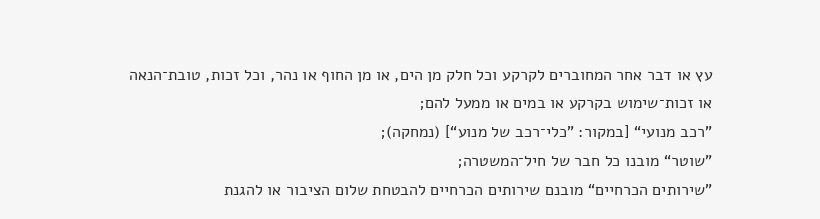עץ או דבר אחר המחוברים לקרקע וכל חלק מן הים, או מן החוף או נהר, וכל זכות, טובת־הנאה או זכות־שימוש בקרקע או במים או ממעל להם;
”רכב מנועי“ [במקור: ”כלי־רכב של מנוע“] (נמחקה);
”שוטר“ מובנו כל חבר של חיל־המשטרה;
”שירותים הכרחיים“ מובנם שירותים הכרחיים להבטחת שלום הציבור או להגנת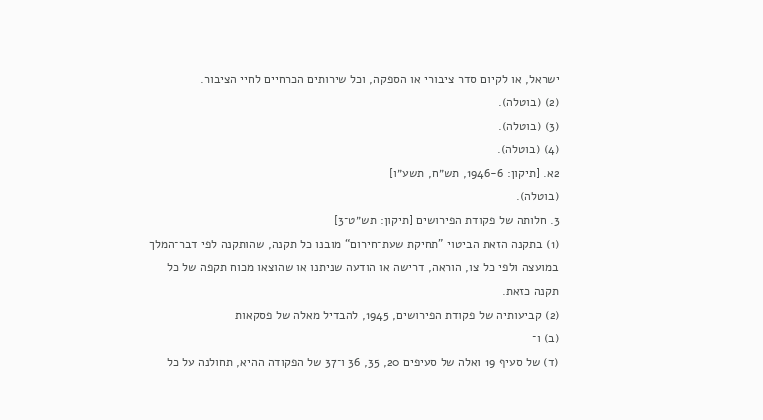ישראל, או לקיום סדר ציבורי או הספקה, וכל שירותים הכרחיים לחיי הציבור.
(2) (בוטלה).
(3) (בוטלה).
(4) (בוטלה).
2א. [תיקון: 1946-6, תש״ח, תשע״ו]
(בוטלה).
3. חלותה של פקודת הפירושים [תיקון: תש״ט־3]
(1) בתקנה הזאת הביטוי ”תחיקת שעת־חירום“ מובנו כל תקנה, שהותקנה לפי דבר־המלך במועצה ולפי כל צו, הוראה, דרישה או הודעה שניתנו או שהוצאו מכוח תקפה של כל תקנה כזאת.
(2) קביעותיה של פקודת הפירושים, 1945, להבדיל מאלה של פסקאות
(ב) ו־
(ד) של סעיף 19 ואלה של סעיפים 20, 35, 36 ו־37 של הפקודה ההיא, תחולנה על כל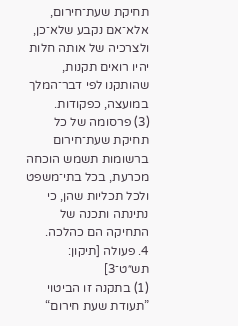תחיקת שעת־חירום, אלא־אם נקבע שלא־כן, ולצרכיה של אותה חלות יהיו רואים תקנות, שהותקנו לפי דבר־המלך במועצה, כפקודות.
(3) פרסומה של כל תחיקת שעת־חירום ברשומות תשמש הוכחה מכרעת, בכל בתי־משפט ולכל תכליות שהן, כי נתינתה ותכנה של התחיקה הם כהלכה.
4. פעולה [תיקון: תש״ט־3]
(1) בתקנה זו הביטוי ”תעודת שעת חירום“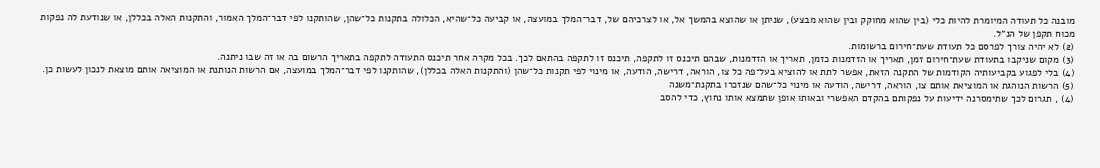מובנה כל תעודה המיומרת להיות כלי (בין שהוא מחוקק ובין שהוא מבצע), שניתן או שהוצא בהמשך אל, או לצרכיהם של, דבר־המלך במועצה, או קביעה כל־שהיא, הכלולה בתקנות כל־שהן, שהותקנו לפי דבר־המלך האמור, והתקנות האלה בכללן, או שנודעת לה נפקות מכוח תקפן של הנ״ל.
(2) לא יהיה צורך לפרסם כל תעודת שעת־חירום ברשומות.
(3) מקום שניקבו בתעודת שעת־חירום זמן, תאריך או הזדמנות כזמן, תאריך או הזדמנות, שבהם תיכנס זו לתקפה, תיכנס זו לתקפה בהתאם לכך. בכל מקרה אחר תיכנס התעודה לתקפה בתאריך הרשום בה או זה שבו ניתנה.
(4) בלי לפגוע בקביעותיה הקודמות של התקנה הזאת, אפשר לתת או להוציא בעל־פה כל צו, הוראה, דרישה, הודעה, או מינוי לפי תקנות כל־שהן (והתקנות האלה בכללן), שהותקנו לפי דבר־המלך במועצה, אם הרשות הנותנת או המוציאה אותם מוצאת לנכון לעשות כן.
(5) הרשות הנוהגת או המוציאת אותם צו, הוראה, דרישה, הודעה או מינוי כל־שהם שנזכרו בתקנת־משנה
(4) , תגרום לכך שתימסרנה ידיעות על נפקותם בהקדם האפשרי ובאותו אופן שתמצא אותו נחוץ, כדי להסב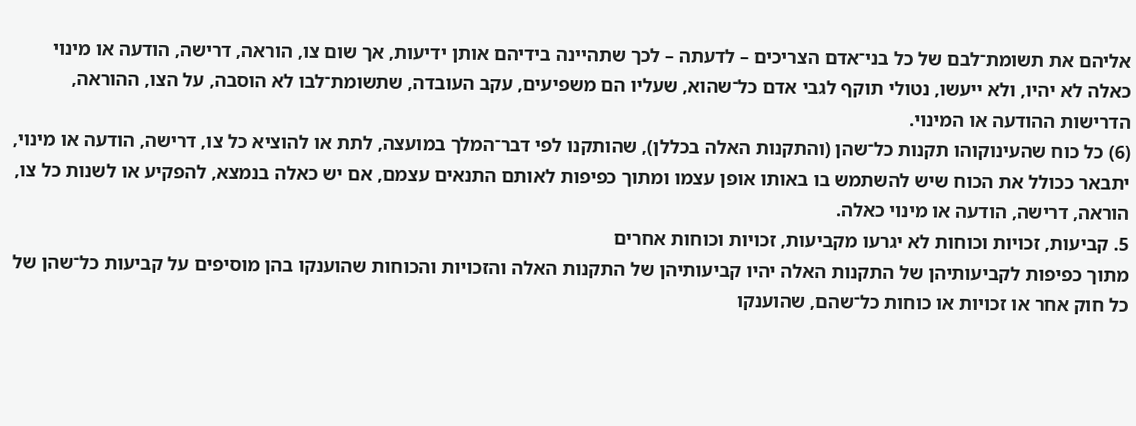אליהם את תשומת־לבם של כל בני־אדם הצריכים – לדעתה – לכך שתהיינה בידיהם אותן ידיעות, אך שום צו, הוראה, דרישה, הודעה או מינוי כאלה לא יהיו, ולא ייעשו, נטולי תוקף לגבי אדם כל־שהוא, שעליו הם משפיעים, עקב העובדה, שתשומת־לבו לא הוסבה, על הצו, ההוראה, הדרישות ההודעה או המינוי.
(6) כל כוח שהעינוקוהו תקנות כל־שהן (והתקנות האלה בכללן), שהותקנו לפי דבר־המלך במועצה, לתת או להוציא כל צו, דרישה, הודעה או מינוי, יתבאר ככולל את הכוח שיש להשתמש בו באותו אופן עצמו ומתוך כפיפות לאותם התנאים עצמם, אם יש כאלה בנמצא, להפקיע או לשנות כל צו, הוראה, דרישה, הודעה או מינוי כאלה.
5. קביעות, זכויות וכוחות לא יגרעו מקביעות, זכויות וכוחות אחרים
מתוך כפיפות לקביעותיהן של התקנות האלה יהיו קביעותיהן של התקנות האלה והזכויות והכוחות שהוענקו בהן מוסיפים על קביעות כל־שהן של כל חוק אחר או זכויות או כוחות כל־שהם, שהוענקו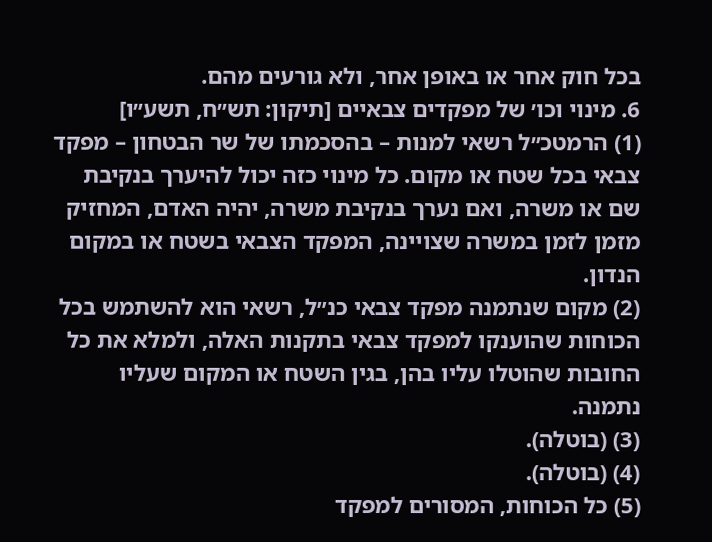בכל חוק אחר או באופן אחר, ולא גורעים מהם.
6. מינוי וכו׳ של מפקדים צבאיים [תיקון: תש״ח, תשע״ו]
(1) הרמטכ״ל רשאי למנות – בהסכמתו של שר הבטחון – מפקד צבאי בכל שטח או מקום. כל מינוי כזה יכול להיערך בנקיבת שם או משרה, ואם נערך בנקיבת משרה, יהיה האדם, המחזיק מזמן לזמן במשרה שצויינה, המפקד הצבאי בשטח או במקום הנדון.
(2) מקום שנתמנה מפקד צבאי כנ״ל, רשאי הוא להשתמש בכל הכוחות שהוענקו למפקד צבאי בתקנות האלה, ולמלא את כל החובות שהוטלו עליו בהן, בגין השטח או המקום שעליו נתמנה.
(3) (בוטלה).
(4) (בוטלה).
(5) כל הכוחות, המסורים למפקד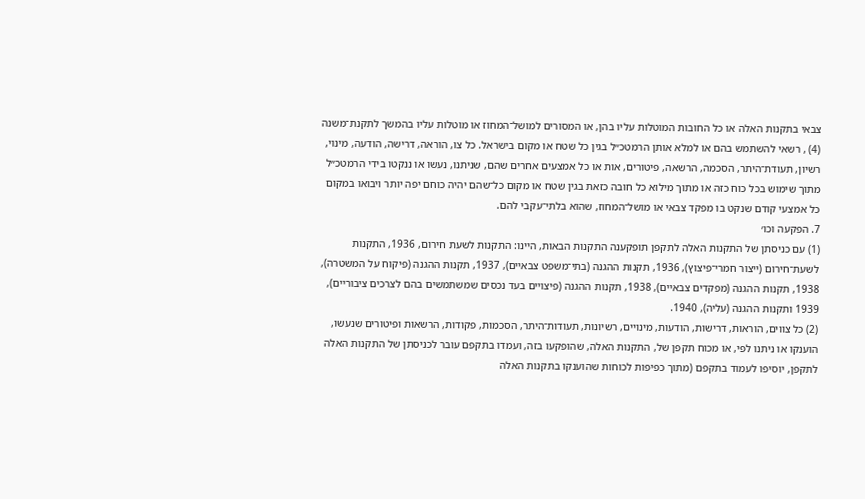צבאי בתקנות האלה או כל החובות המוטלות עליו בהן, או המסורים למושל־המחוז או מוטלות עליו בהמשך לתקנת־משנה
(4) , רשאי להשתמש בהם או למלא אותן הרמטכ״ל בגין כל שטח או מקום בישראל. כל צו, הוראה, דרישה, הודעה, מינוי, רשיון, תעודת־היתר, הסכמה, הרשאה, פיטורים, אות או כל אמצעים אחרים שהם, שניתנו, נעשו או ננקטו בידי הרמטכ״ל מתוך שימוש בכל כוח כזה או מתוך מילוא כל חובה כזאת בגין שטח או מקום כל־שהם יהיה כוחם יפה יותר ויבואו במקום כל אמצעי קודם שנקט בו מפקד צבאי או מושל־המחוז, שהוא בלתי־עקבי להם.
7. הפקעה וכו׳
(1) עם כניסתן של התקנות האלה לתקפן תופקענה התקנות הבאות, היינו: התקנות לשעת חירום, 1936, התקנות לשעת־חירום (ייצור חמרי־פיצוץ), 1936, תקנות ההגנה (בתי־משפט צבאיים), 1937, תקנות ההגנה (פיקוח על המשטרה), 1938, תקנות ההגנה (מפקדים צבאיים), 1938, תקנות ההגנה (פיצויים בעד נכסים שמשתמשים בהם לצרכים ציבוריים), 1939 ותקנות ההגנה (עליה), 1940.
(2) כל צווים, הוראות, דרישות, הודעות, מינויים, רשיונות, תעודות־היתר, הסכמות, פקודות, הרשאות ופיטורים שנעשו, הוענקו או ניתנו לפי, או מכוח תקפן של, התקנות האלה, שהופקעו בזה, ועמדו בתקפם עובר לכניסתן של התקנות האלה לתקפן, יוסיפו לעמוד בתקפם (מתוך כפיפות לכוחות שהוענקו בתקנות האלה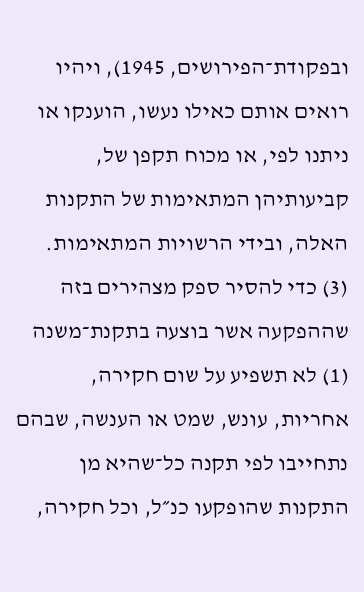ובפקודת־הפירושים, 1945), ויהיו רואים אותם כאילו נעשו, הוענקו או ניתנו לפי, או מכוח תקפן של, קביעותיהן המתאימות של התקנות האלה, ובידי הרשויות המתאימות.
(3) כדי להסיר ספק מצהירים בזה שההפקעה אשר בוצעה בתקנת־משנה
(1) לא תשפיע על שום חקירה, אחריות, עונש, שמט או הענשה, שבהם נתחייבו לפי תקנה כל־שהיא מן התקנות שהופקעו כנ״ל, וכל חקירה,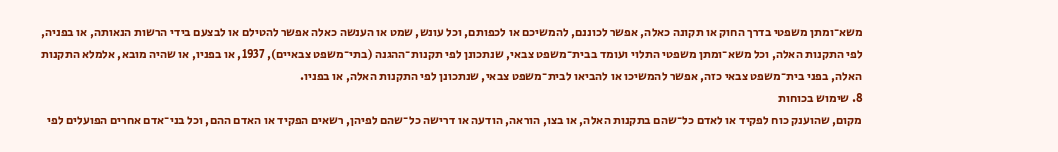משא־ומתן משפטי בדרך החוק או תקונה כאלה, אפשר לכוננם, להמשיכם או לכפותם, וכל עונש, שמט או הענשה כאלה אפשר להטילם או לבצעם בידי הרשות הנאותה, או בפניה, לפי התקנות האלה, וכל משא־ומתן משפטי התלוי ועומד בבית־משפט צבאי, שנתכונן לפי תקנות־ההגנה (בתי־משפט צבאיים), 1937, או בפניו, או שהיה מובא, אלמלא התקנות האלה, בפני בית־משפט צבאי כזה, אפשר להמשיכו או להביאו לבית־משפט צבאי, שנתכונן לפי התקנות האלה, או בפניו.
8. שימוש בכוחות
מקום, שהוענק כוח לפקיד או לאדם כל־שהם בתקנות האלה, או בצו, הוראה, הודעה או דרישה כל־שהם לפיהן, רשאים הפקיד או האדם ההם, וכל בני־אדם אחרים הפועלים לפי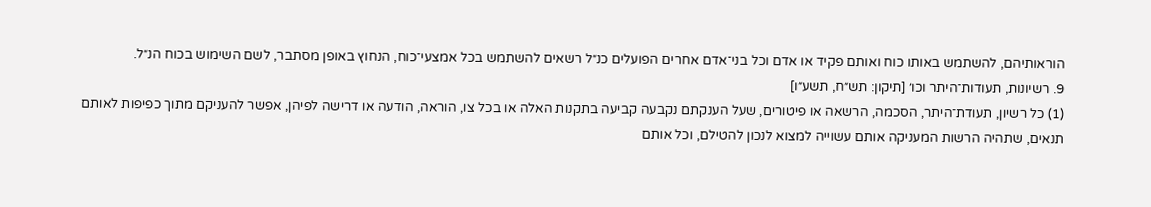הוראותיהם, להשתמש באותו כוח ואותם פקיד או אדם וכל בני־אדם אחרים הפועלים כנ״ל רשאים להשתמש בכל אמצעי־כוח, הנחוץ באופן מסתבר, לשם השימוש בכוח הנ״ל.
9. רשיונות, תעודות־היתר וכו׳ [תיקון: תש״ח, תשע״ו]
(1) כל רשיון, תעודת־היתר, הסכמה, הרשאה או פיטורים, שעל הענקתם נקבעה קביעה בתקנות האלה או בכל צו, הוראה, הודעה או דרישה לפיהן, אפשר להעניקם מתוך כפיפות לאותם תנאים, שתהיה הרשות המעניקה אותם עשוייה למצוא לנכון להטילם, וכל אותם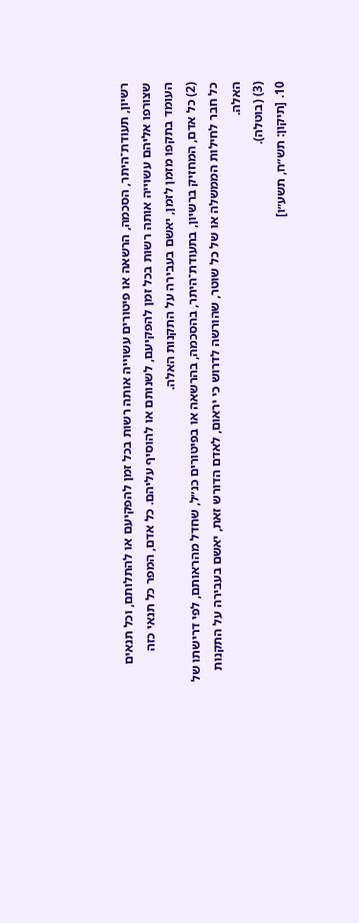רשיון, תעודת־היתר, הסכמה, הרשאה או פיטורים עשוייה אותה רשות בכל זמן להפקיעם או להתלותם, וכל תנאים שצורפו אליהם עשוייה אותה רשות בכל זמן להפקיעם, לשנותם או להוסיף עליהם. כל אדם, המפר כל תנאי כזה העומד בתקפו מזמן לזמן, יאשם בעבירה על התקנות האלה.
(2) כל אדם, המחזיק ברשיון, בתעודת־היתר, בהסכמה, בהרשאה או בפיטורים כנ״ל, שחדל מהראותם, לפי דרישתו של כל חבר לחילות הממשלה או של כל שוטר, שהורשה לדרוש כי יראום, לאדם הדורש זאת, יאשם בעבירה על התקנות האלה.
(3) (בוטלה).
10. [תיקון: תש״ח, תשע״ו]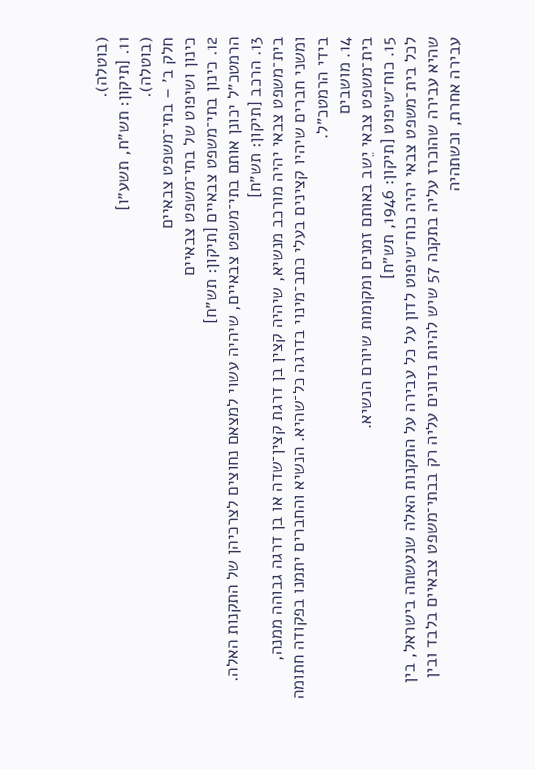(בוטלה).
11. [תיקון: תש״ח, תשע״ו]
(בוטלה).
חלק ב׳ – בתי־משפט צבאיים
כינון ושיפוט של בתי־משפט צבאיים
12. כינון בתי־משפט צבאיים [תיקון: תש״ח]
הרמטכ״ל יכונן אותם בתי־משפט צבאיים, שיהיה עשוי למצאם נחוצים לצרכיהן של התקנות האלה.
13. הרכב [תיקון: תש״ח]
בית־משפט צבאי יהיה מורכב מנשיא, שיהיה קצין בן דרגת קצין־שדה או בן דרגה גבוהה ממנה, ומשני חברים שיהיו קצינים בעלי כתב־מינוי בדרגה כל־שהיא. הנשיא והחברים יתמנו בפקודה חתומה בידי הרמטכ״ל.
14. מושבים
בית־משפט צבאי יֵשב באותם זמנים ומקומות שיורם הנשיא.
15. כוח־שיפוט [תיקון: 1946, תש״ח]
לכל בית־משפט צבאי יהיה כוח־שיפוט לדון על כל עבירה על התקנות האלה שנעשתה בישראל, בין שהיא עבירה שהוכרז עליה בתקנה 57 שיש להיות נדונים עליה רק בבתי־משפט צבאיים בלבד ובין עבירה אחרת, וכשתהיה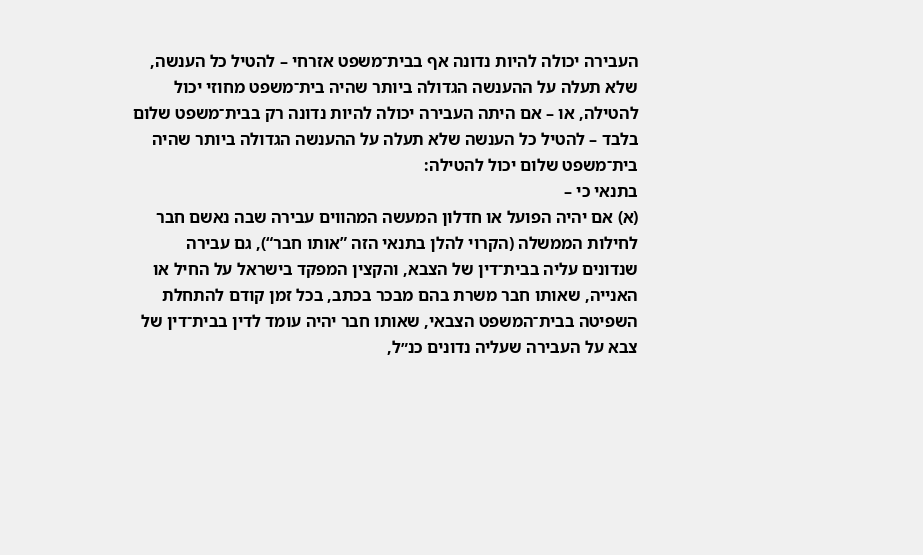העבירה יכולה להיות נדונה אף בבית־משפט אזרחי – להטיל כל הענשה, שלא תעלה על ההענשה הגדולה ביותר שהיה בית־משפט מחוזי יכול להטילה, או – אם היתה העבירה יכולה להיות נדונה רק בבית־משפט שלום בלבד – להטיל כל הענשה שלא תעלה על ההענשה הגדולה ביותר שהיה בית־משפט שלום יכול להטילה:
בתנאי כי –
(א) אם יהיה הפועל או חדלון המעשה המהווים עבירה שבה נאשם חבר לחילות הממשלה (הקרוי להלן בתנאי הזה ”אותו חבר“), גם עבירה שנדונים עליה בבית־דין של הצבא, והקצין המפקד בישראל על החיל או האנייה, שאותו חבר משרת בהם מבכר בכתב, בכל זמן קודם להתחלת השפיטה בבית־המשפט הצבאי, שאותו חבר יהיה עומד לדין בבית־דין של צבא על העבירה שעליה נדונים כנ״ל,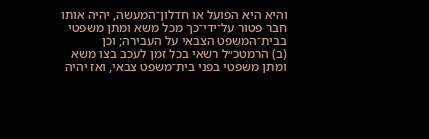והיא היא הפועל או חדלון־המעשה, יהיה אותו חבר פטור על־ידי־כך מכל משא ומתן משפטי בבית־המשפט הצבאי על העבירה; וכן
(ב) הרמטכ״ל רשאי בכל זמן לעכב בצו משא ומתן משפטי בפני בית־משפט צבאי, ואז יהיה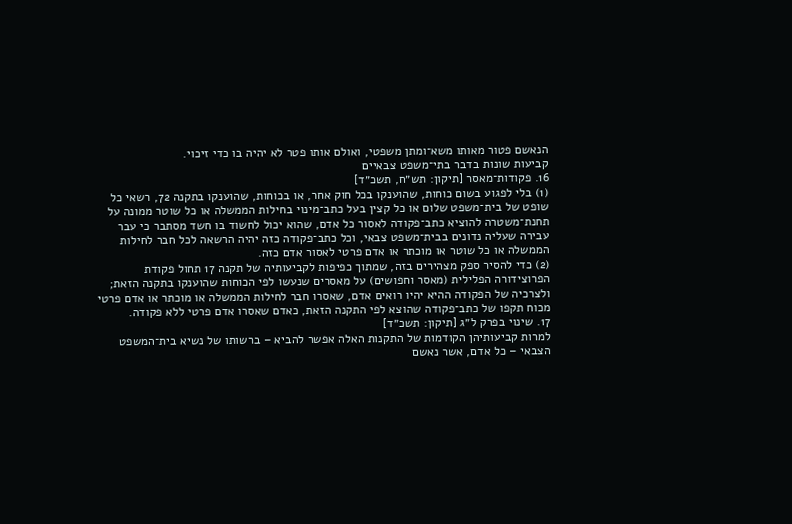הנאשם פטור מאותו משא־ומתן משפטי, ואולם אותו פטר לא יהיה בו כדי זיכוי.
קביעות שונות בדבר בתי־משפט צבאיים
16. פקודות־מאסר [תיקון: תש״ח, תשכ״ד]
(1) בלי לפגוע בשום כוחות, שהוענקו בכל חוק אחר, או בכוחות, שהוענקו בתקנה 72, רשאי כל שופט של בית־משפט שלום או כל קצין בעל כתב־מינוי בחילות הממשלה או כל שוטר ממונה על תחנת־משטרה להוציא כתב־פקודה לאסור כל אדם, שהוא יכול לחשוד בו חשד מסתבר כי עבר עבירה שעליה נדונים בבית־משפט צבאי, וכל כתב־פקודה כזה יהיה הרשאה לכל חבר לחילות הממשלה או כל שוטר או מוכתר או אדם פרטי לאסור אדם כזה.
(2) כדי להסיר ספק מצהירים בזה, שמתוך כפיפות לקביעותיה של תקנה 17 תחול פקודת הפרוצידורה הפלילית (מאסר וחפושים) על מאסרים שנעשו לפי הכוחות שהוענקו בתקנה הזאת; ולצרכיה של הפקודה ההיא יהיו רואים אדם, שאסרו חבר לחילות הממשלה או מוכתר או אדם פרטי מכוח תקפו של כתב־פקודה שהוצא לפי התקנה הזאת, כאדם שאסרו אדם פרטי ללא פקודה.
17. שינוי בפרק ל״ג [תיקון: תשכ״ד]
למרות קביעותיהן הקודמות של התקנות האלה אפשר להביא – ברשותו של נשיא בית־המשפט הצבאי – כל אדם, אשר נאשם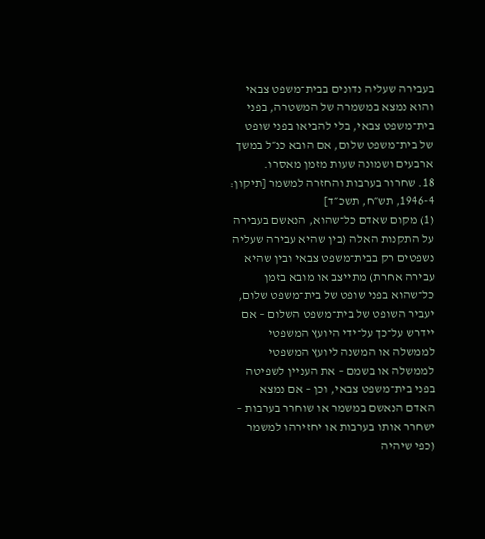בעבירה שעליה נדונים בבית־משפט צבאי והוא נמצא במשמרה של המשטרה, בפני בית־משפט צבאי, בלי להביאו בפני שופט של בית־משפט שלום, אם הובא כנ״ל במשך ארבעים ושמונה שעות מזמן מאסרו.
18. שחרור בערבות והחזרה למשמר [תיקון: 1946-4, תש״ח, תשכ״ד]
(1) מקום שאדם כל־שהוא, הנאשם בעבירה על התקנות האלה (בין שהיא עבירה שעליה נשפטים רק בבית־משפט צבאי ובין שהיא עבירה אחרת) מתייצב או מובא בזמן כל־שהוא בפני שופט של בית־משפט שלום, יעביר השופט של בית־משפט השלום – אם יידרש על־כך על־ידי היועץ המשפטי לממשלה או המשנה ליועץ המשפטי לממשלה או בשמם – את העניין לשפיטה בפני בית־משפט צבאי, וכן – אם נמצא האדם הנאשם במשמר או שוחרר בערבות – ישחרר אותו בערבות או יחזירהו למשמר (כפי שיהיה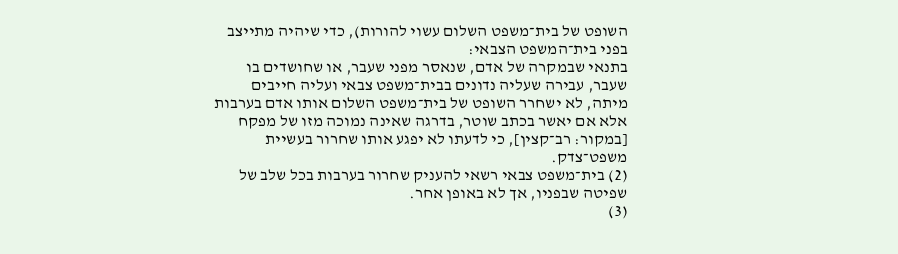השופט של בית־משפט השלום עשוי להורות), כדי שיהיה מתייצב בפני בית־המשפט הצבאי:
בתנאי שבמקרה של אדם, שנאסר מפני שעבר, או שחושדים בו שעבר, עבירה שעליה נדונים בבית־משפט צבאי ועליה חייבים מיתה, לא ישחרר השופט של בית־משפט השלום אותו אדם בערבות אלא אם יאשר בכתב שוטר, בדרגה שאינה נמוכה מזו של מפקח [במקור: רב־קצין], כי לדעתו לא יפגע אותו שחרור בעשיית משפט־צדק.
(2) בית־משפט צבאי רשאי להעניק שחרור בערבות בכל שלב של שפיטה שבפניו, אך לא באופן אחר.
(3)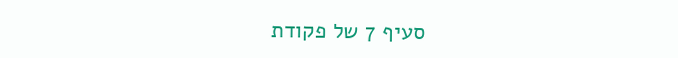סעיף 7 של פקודת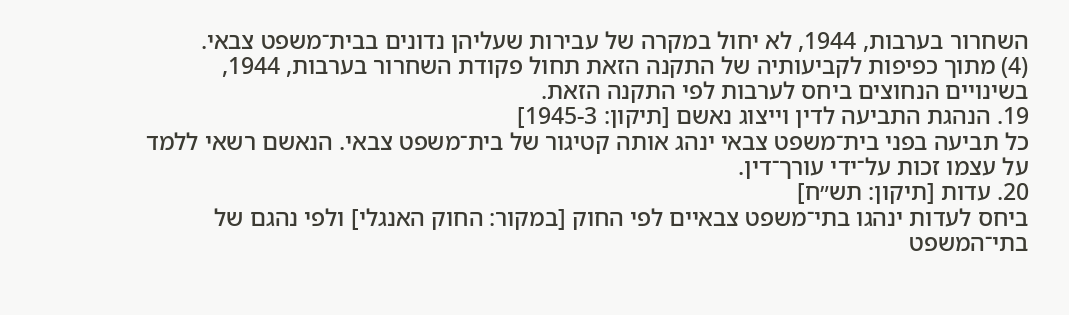השחרור בערבות, 1944, לא יחול במקרה של עבירות שעליהן נדונים בבית־משפט צבאי.
(4) מתוך כפיפות לקביעותיה של התקנה הזאת תחול פקודת השחרור בערבות, 1944, בשינויים הנחוצים ביחס לערבות לפי התקנה הזאת.
19. הנהגת התביעה לדין וייצוג נאשם [תיקון: 1945-3]
כל תביעה בפני בית־משפט צבאי ינהג אותה קטיגור של בית־משפט צבאי. הנאשם רשאי ללמד על עצמו זכות על־ידי עורך־דין.
20. עדות [תיקון: תש״ח]
ביחס לעדות ינהגו בתי־משפט צבאיים לפי החוק [במקור: החוק האנגלי] ולפי נהגם של בתי־המשפט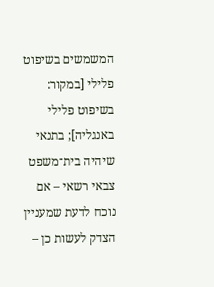המשמשים בשיפוט פלילי [במקור: בשיפוט פלילי באנגליה]; בתנאי שיהיה בית־משפט צבאי רשאי – אם נוכח לדעת שמעניין הצדק לעשות כן –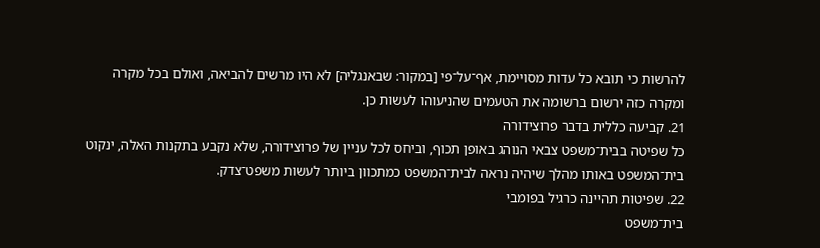להרשות כי תובא כל עדות מסויימת, אף־על־פי [במקור: שבאנגליה] לא היו מרשים להביאה, ואולם בכל מקרה ומקרה כזה ירשום ברשומה את הטעמים שהניעוהו לעשות כן.
21. קביעה כללית בדבר פרוצידורה
כל שפיטה בבית־משפט צבאי הנוהג באופן תכוף, וביחס לכל עניין של פרוצידורה, שלא נקבע בתקנות האלה, ינקוט בית־המשפט באותו מהלך שיהיה נראה לבית־המשפט כמתכוון ביותר לעשות משפט־צדק.
22. שפיטות תהיינה כרגיל בפומבי
בית־משפט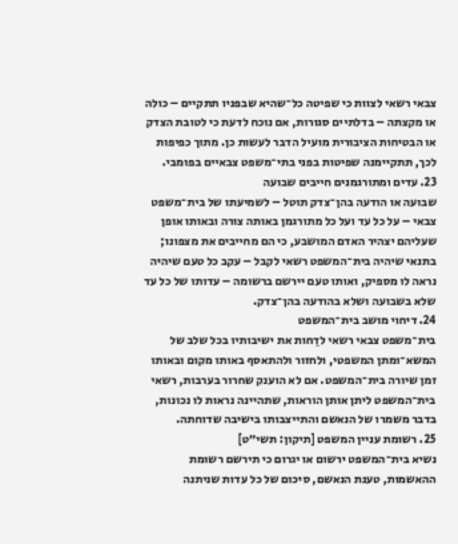צבאי רשאי לצוות כי שפיטה כל־שהיא שבפניו תתקיים – כולה או מקצתה – בדלתיים סגורות, אם נוכח לדעת כי לטובת הצדק או הבטיחות הציבורית מועיל הדבר לעשות כן. מתוך כפיפות לכך, תתקיימנה שפיטות בפני בתי־משפט צבאיים בפומבי.
23. עדים ומתורגמנים חייבים שבועה
שבועה או הודעה בהן־צדק תוטל – לשמיעתו של בית־משפט צבאי – על כל עד ועל כל מתורגמן באותה צורה ובאותו אופן שעליהם יצהיר האדם המושבע, כי הם מחייבים את מצפונו; בתנאי שיהיה בית־המשפט רשאי לקבל – עקב כל טעם שיהיה נראה לו מספיק, ואותו טעם יירשם ברשומה – עדותו של כל עד שלא בשבועה ושלא בהודעה בהן־צדק.
24. דיחוי מושב בית־המשפט
בית־משפט צבאי רשאי לדַחות את ישיבותיו בכל שלב של המשא־ומתן המשפטי, ולחזור ולהתאסף באותו מקום ובאותו זמן שיורה בית־המשפט. אם לא הוענק שחרור בערבות, רשאי בית־המשפט ליתן אותן הוראות, שתהיינה נראות לו נכונות, בדבר משמרו של הנאשם והתייצבותו בישיבה שדוחתה.
25. רשומת עניין המשפט [תיקון: תשי״ט]
נשיא בית־המשפט ירשום או יגרום כי תירשם רשומת ההאשמות, טענת הנאשם, סיכום של כל עדות שניתנה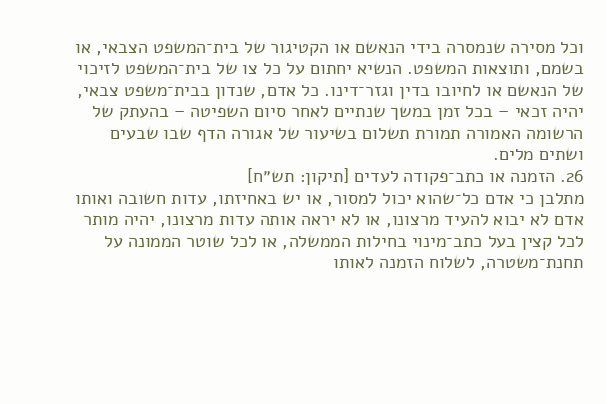וכל מסירה שנמסרה בידי הנאשם או הקטיגור של בית־המשפט הצבאי, או בשמם, ותוצאות המשפט. הנשיא יחתום על כל צו של בית־המשפט לזיכוי של הנאשם או לחיובו בדין וגזר־דינו. כל אדם, שנדון בבית־משפט צבאי, יהיה זכאי – בכל זמן במשך שנתיים לאחר סיום השפיטה – בהעתק של הרשומה האמורה תמורת תשלום בשיעור של אגורה הדף שבו שבעים ושתים מלים.
26. הזמנה או כתב־פקודה לעדים [תיקון: תש״ח]
מתלבן כי אדם כל־שהוא יכול למסור, או יש באחיזתו, עדות חשובה ואותו אדם לא יבוא להעיד מרצונו, או לא יראה אותה עדות מרצונו, יהיה מותר לכל קצין בעל כתב־מינוי בחילות הממשלה, או לכל שוטר הממונה על תחנת־משטרה, לשלוח הזמנה לאותו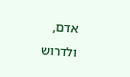אדם, ולדרוש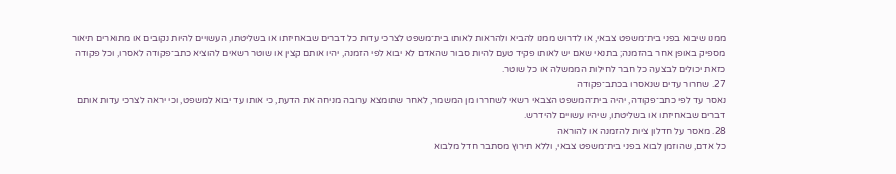ממנו שיבוא בפני בית־משפט צבאי, או לדרוש ממנו להביא ולהראות לאותו בית־משפט לצרכי עדות כל דברים שבאחיזתו או בשליטתו, העשויים להיות נקובים או מתוארים תיאור מספיק באופן אחר בהזמנה; בתנאי שאם יש לאותו פקיד טעם להיות סבור שהאדם לא יבוא לפי הזמנה, יהיו אותם קצין או שוטר רשאים להוציא כתב־פקודה לאסרו, וכל פקודה כזאת יכולים לבצעה כל חבר לחילות הממשלה או כל שוטר.
27. שחרור עדים שנאסרו בכתב־פקודה
נאסר עד לפי כתב־פקודה, יהיה בית־המשפט הצבאי רשאי לשחררו מן המשמר, לאחר שתומצא ערובה מניחה את הדעת, כי אותו עד יבוא למשפט, וכי יראה לצרכי עדות אותם דברים שבאחיזתו או בשליטתו, שיהיו עשויים להידרש.
28. מאסר על חדלון ציות להזמנה או להוראה
כל אדם, שהוזמן לבוא בפני בית־משפט צבאי, וללא תירוץ מסתבר חדל מלבוא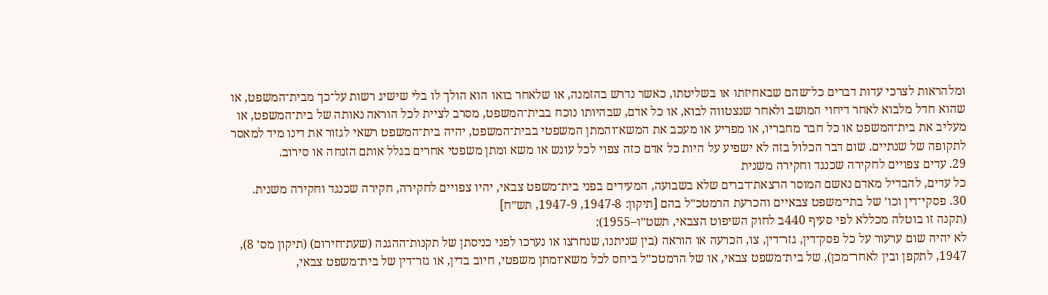ומלהראות לצרכי עדות דברים כל־שהם שבאחיזתו או בשליטתו, כאשר נדרש בהזמנה, או שלאחר בואו הוא הולך לו בלי שישיג רשות על־כך מבית־המשפט, או שהוא חדל מלבוא לאחר דיחוי המושב ולאחר שנצטווה לבוא, או כל אדם, שבהיותו נוכח בבית־המשפט, מסרב לציית לכל הוראה נאותה של בית־המשפט, או מעליב את בית־המשפט או כל חבר מחבריו, או מפריע או מעכב את המשא־והמתן המשפטי בבית־המשפט, יהיה בית־המשפט רשאי לגזור את דינו מיד למאסר לתקופה של שנתיים. שום דבר הכלול בזה לא ישפיע על היות כל אדם כזה צפוי לכל עונש או משא ומתן משפטי אחרים בגלל אותם הזנחה או סירוב.
29. עדים צפויים לחקירה שכנגד וחקירה משנית
כל עדים, להבדיל מאדם נאשם המוסר הרצאת־דברים שלא בשבועה, המעידים בפני בית־משפט צבאי, יהיו צפויים לחקירה, חקירה שכנגד וחקירה משנית.
30. פסקי־דין וכו׳ של בתי־משפט צבאיים והכרעת הרמטכ״ל בהם [תיקון: 1947-8, 1947-9, תש״ח]
(תקנה זו בוטלה מכללא לפי סעיף 440ב לחוק השיפוט הצבאי, תשט״ו–1955):
לא יהיה שום ערעור על כל פסק־דין, גזר־דין, צו, הכרעה או הוראה (בין שניתנו, שנחרצו או נערכו לפני כניסתן של תקנות־ההגנה (שעת־חירום) (תיקון מס׳ 8), 1947, לתקפן ובין לאחר־מכן), של בית־משפט צבאי, או של הרמטכ״ל ביחס לכל משא־ומתן משפטי, חיוב בדין, או גזר־דין של בית־משפט צבאי,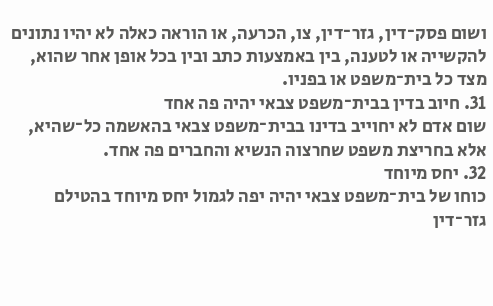ושום פסק־דין, גזר־דין, צו, הכרעה, או הוראה כאלה לא יהיו נתונים להקשייה או לטענה, בין באמצעות כתב ובין בכל אופן אחר שהוא, מצד כל בית־משפט או בפניו.
31. חיוב בדין בבית־משפט צבאי יהיה פה אחד
שום אדם לא יחוייב בדינו בבית־משפט צבאי בהאשמה כל־שהיא, אלא בחריצת משפט שחרצוה הנשיא והחברים פה אחד.
32. יחס מיוחד
כוחו של בית־משפט צבאי יהיה יפה לגמול יחס מיוחד בהטילם גזר־דין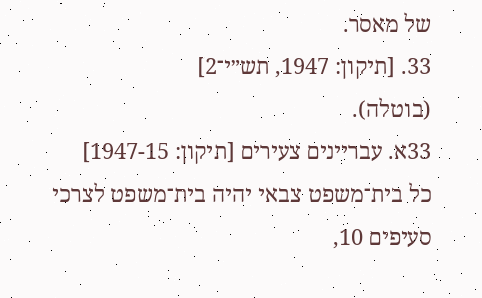של מאסר.
33. [תיקון: 1947, תש״י־2]
(בוטלה).
33א. עבריינים צעירים [תיקון: 1947-15]
כל בית־משפט צבאי יהיה בית־משפט לצרכי סעיפים 10,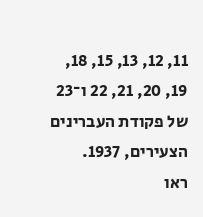11, 12, 13, 15, 18, 19, 20, 21, 22 ו־23 של פקודת העברינים הצעירים, 1937.
ראו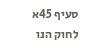סעיף 45א לחוק הנו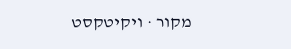מקור · ויקיטקסט